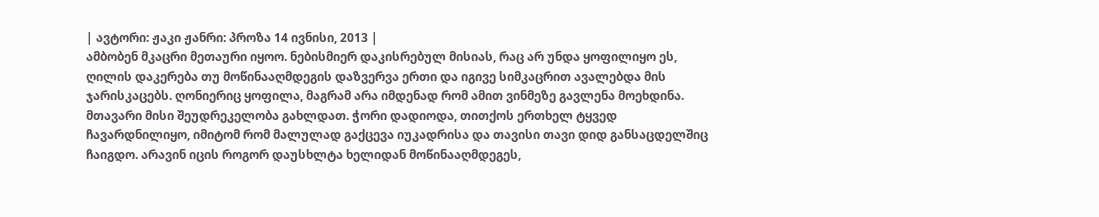| ავტორი: ჟაკი ჟანრი: პროზა 14 ივნისი, 2013 |
ამბობენ მკაცრი მეთაური იყოო. ნებისმიერ დაკისრებულ მისიას, რაც არ უნდა ყოფილიყო ეს, ღილის დაკერება თუ მოწინააღმდეგის დაზვერვა ერთი და იგივე სიმკაცრით ავალებდა მის ჯარისკაცებს. ღონიერიც ყოფილა, მაგრამ არა იმდენად რომ ამით ვინმეზე გავლენა მოეხდინა. მთავარი მისი შეუდრეკელობა გახლდათ. ჭორი დადიოდა, თითქოს ერთხელ ტყვედ ჩავარდნილიყო, იმიტომ რომ მალულად გაქცევა იუკადრისა და თავისი თავი დიდ განსაცდელშიც ჩაიგდო. არავინ იცის როგორ დაუსხლტა ხელიდან მოწინააღმდეგეს,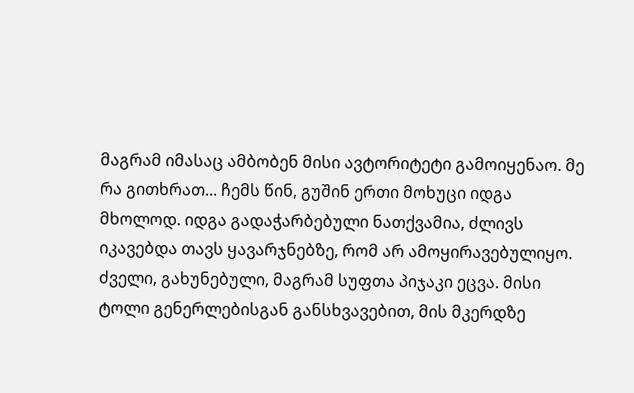მაგრამ იმასაც ამბობენ მისი ავტორიტეტი გამოიყენაო. მე რა გითხრათ... ჩემს წინ, გუშინ ერთი მოხუცი იდგა მხოლოდ. იდგა გადაჭარბებული ნათქვამია, ძლივს იკავებდა თავს ყავარჯნებზე, რომ არ ამოყირავებულიყო. ძველი, გახუნებული, მაგრამ სუფთა პიჯაკი ეცვა. მისი ტოლი გენერლებისგან განსხვავებით, მის მკერდზე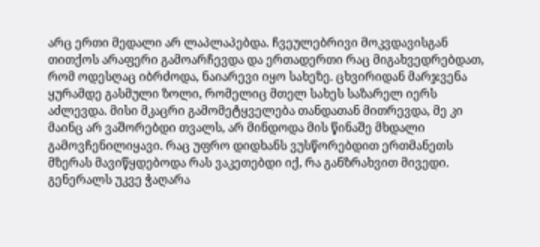არც ერთი მედალი არ ლაპლაპებდა. ჩვეულებრივი მოკვდავისგან თითქოს არაფერი გამოარჩევდა და ერთადერთი რაც მიგახვედრებდათ, რომ ოდესღაც იბრძოდა, ნაიარევი იყო სახეზე. ცხვირიდან მარჯვენა ყურამდე გასმული ზოლი, რომელიც მთელ სახეს საზარელ იერს აძლევდა. მისი მკაცრი გამომეტყველება თანდათან მითრევდა, მე კი მაინც არ ვაშორებდი თვალს, არ მინდოდა მის წინაშე მხდალი გამოვჩენილიყავი. რაც უფრო დიდხანს ვუსწორებდით ერთმანეთს მზერას მავიწყდებოდა რას ვაკეთებდი იქ, რა განზრახვით მივედი. გენერალს უკვე ჭაღარა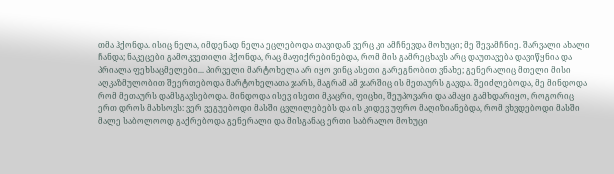თმა ჰქონდა. ისიც ნელა, იმდენად ნელა ეცლებოდა თავიდან ვერც კი ამჩნევდა მოხუცი; მე შევამჩნიე. შარვალი ახალი ჩანდა; ნაკეცები გამოკვეთილი ჰქონდა, რაც მაფიქრებინებდა, რომ მის გამრეცხავს არც დაუთავება დავიწყნია და პრიალა ფეხსაცმელები... პირველი მარტოხელა არ იყო ვინც ასეთი გარეგნობით ვნახე; გენერალიც მთელი მისი აღკაზმულობით შეერთებოდა მარტოხელათა ჯარს, მაგრამ ამ ჯარშიც ის მეთაურს გავდა. შეიძლებოდა, მე მინდოდა რომ მეთაურს დამსგავსებოდა. მინდოდა ისევ ისეთი მკაცრი, ფიცხი, შეუპოვარი და ამაყი გამხდარიყო, როგორიც ერთ დროს მახსოვს: ვერ ვეგუებოდი მასში ცვლილებებს და ის კიდევ უფრო მაღიზიანებდა, რომ ვხვდებოდი მასში მალე საბოლოოდ გაქრებოდა გენერალი და მისგანაც ერთი საბრალო მოხუცი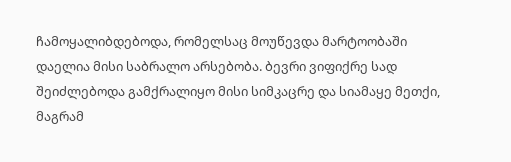ჩამოყალიბდებოდა, რომელსაც მოუწევდა მარტოობაში დაელია მისი საბრალო არსებობა. ბევრი ვიფიქრე სად შეიძლებოდა გამქრალიყო მისი სიმკაცრე და სიამაყე მეთქი, მაგრამ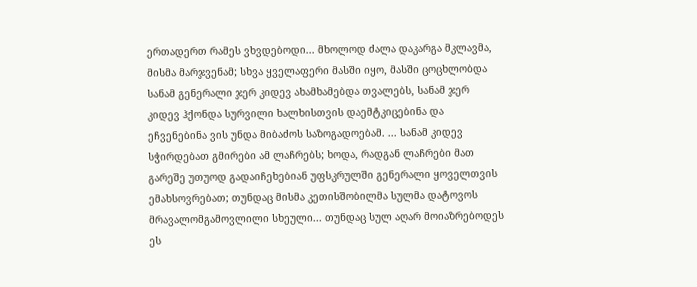ერთადერთ რამეს ვხვდებოდი... მხოლოდ ძალა დაკარგა მკლავმა, მისმა მარჯვენამ; სხვა ყველაფერი მასში იყო, მასში ცოცხლობდა სანამ გენერალი ჯერ კიდევ ახამხამებდა თვალებს, სანამ ჯერ კიდევ ჰქონდა სურვილი ხალხისთვის დაემტკიცებინა და ეჩვენებინა ვის უნდა მიბაძოს საზოგადოებამ. ... სანამ კიდევ სჭირდებათ გმირები ამ ლაჩრებს; ხოდა, რადგან ლაჩრები მათ გარეშე უთუოდ გადაიჩეხებიან უფსკრულში გენერალი ყოველთვის ემახსოვრებათ; თუნდაც მისმა კეთისშობილმა სულმა დატოვოს მრავალომგამოვლილი სხეული... თუნდაც სულ აღარ მოიაზრებოდეს ეს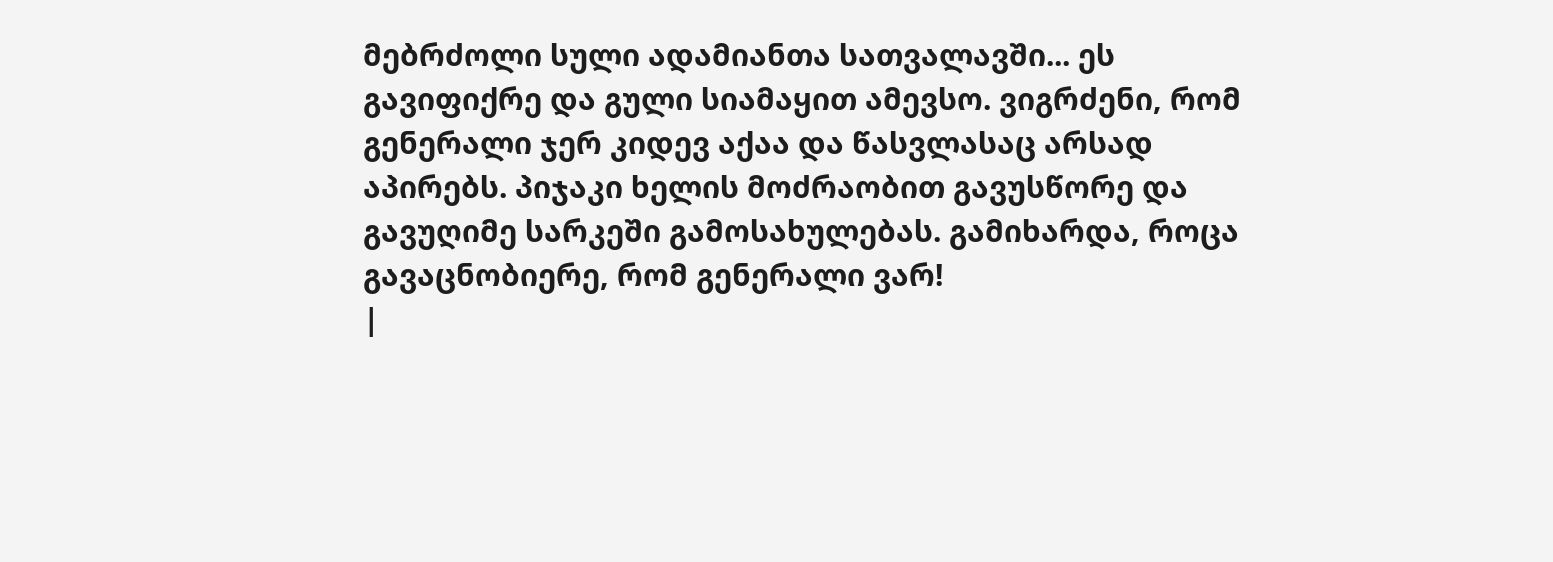მებრძოლი სული ადამიანთა სათვალავში... ეს გავიფიქრე და გული სიამაყით ამევსო. ვიგრძენი, რომ გენერალი ჯერ კიდევ აქაა და წასვლასაც არსად აპირებს. პიჯაკი ხელის მოძრაობით გავუსწორე და გავუღიმე სარკეში გამოსახულებას. გამიხარდა, როცა გავაცნობიერე, რომ გენერალი ვარ!
|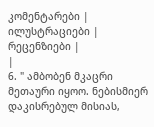კომენტარები |
ილუსტრაციები |
რეცენზიები |
|
6. " ამბობენ მკაცრი მეთაური იყოო. ნებისმიერ დაკისრებულ მისიას,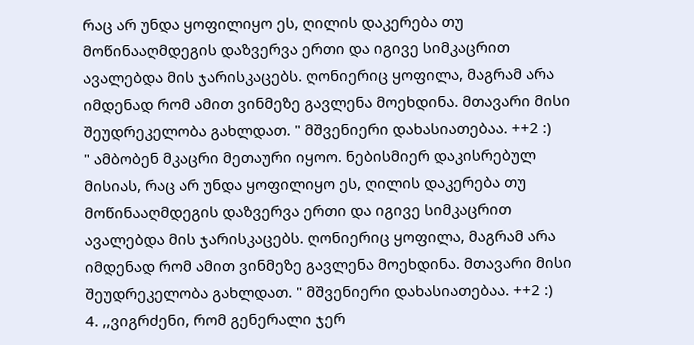რაც არ უნდა ყოფილიყო ეს, ღილის დაკერება თუ მოწინააღმდეგის დაზვერვა ერთი და იგივე სიმკაცრით ავალებდა მის ჯარისკაცებს. ღონიერიც ყოფილა, მაგრამ არა იმდენად რომ ამით ვინმეზე გავლენა მოეხდინა. მთავარი მისი შეუდრეკელობა გახლდათ. " მშვენიერი დახასიათებაა. ++2 :)
" ამბობენ მკაცრი მეთაური იყოო. ნებისმიერ დაკისრებულ მისიას, რაც არ უნდა ყოფილიყო ეს, ღილის დაკერება თუ მოწინააღმდეგის დაზვერვა ერთი და იგივე სიმკაცრით ავალებდა მის ჯარისკაცებს. ღონიერიც ყოფილა, მაგრამ არა იმდენად რომ ამით ვინმეზე გავლენა მოეხდინა. მთავარი მისი შეუდრეკელობა გახლდათ. " მშვენიერი დახასიათებაა. ++2 :)
4. ,,ვიგრძენი, რომ გენერალი ჯერ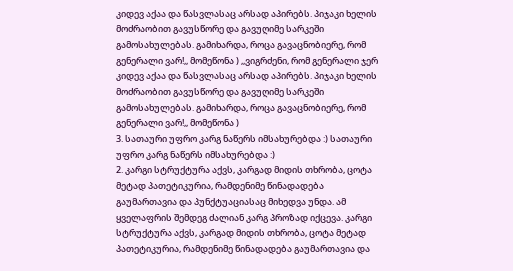კიდევ აქაა და წასვლასაც არსად აპირებს. პიჯაკი ხელის მოძრაობით გავუსწორე და გავუღიმე სარკეში გამოსახულებას. გამიხარდა, როცა გავაცნობიერე, რომ გენერალი ვარ!,, მომეწონა ) ,,ვიგრძენი, რომ გენერალი ჯერ კიდევ აქაა და წასვლასაც არსად აპირებს. პიჯაკი ხელის მოძრაობით გავუსწორე და გავუღიმე სარკეში გამოსახულებას. გამიხარდა, როცა გავაცნობიერე, რომ გენერალი ვარ!,, მომეწონა )
3. სათაური უფრო კარგ ნაწერს იმსახურებდა :) სათაური უფრო კარგ ნაწერს იმსახურებდა :)
2. კარგი სტრუქტურა აქვს, კარგად მიდის თხრობა, ცოტა მეტად პათეტიკურია, რამდენიმე წინადადება გაუმართავია და პუნქტუაციასაც მიხედვა უნდა. ამ ყველაფრის შემდეგ ძალიან კარგ პროზად იქცევა. კარგი სტრუქტურა აქვს, კარგად მიდის თხრობა, ცოტა მეტად პათეტიკურია, რამდენიმე წინადადება გაუმართავია და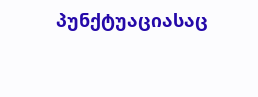პუნქტუაციასაც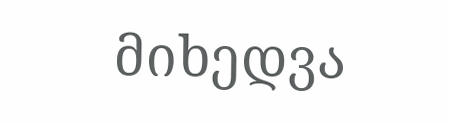მიხედვა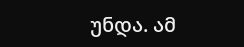უნდა. ამ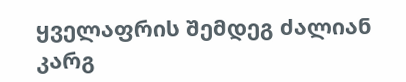ყველაფრის შემდეგ ძალიან კარგ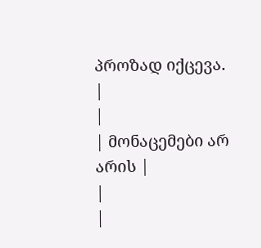პროზად იქცევა.
|
|
| მონაცემები არ არის |
|
|